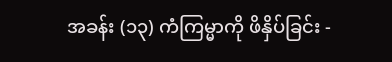အခန်း (၁၃) ကံကြမ္မာကို ဖိနှိပ်ခြင်း -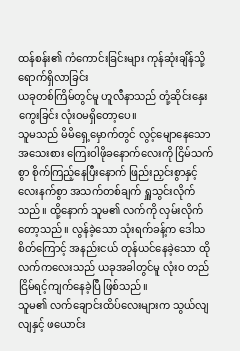ထန်စန်း၏ ကံကောင်းခြင်းများ ကုန်ဆုံးချိန်သို့ ရောက်ရှိလာခြင်း
ယခုတစ်ကြိမ်တွင်မူ ဟူလီနာသည် တုံ့ဆိုင်းနှေးကွေးခြင်း လုံးဝမရှိတော့ပေ။
သူမသည် မိမိရှေ့မှောက်တွင် လွင့်မျောနေသော အသေးစား ကြေးဝါဖိုခနောက်လေးကို ငြိမ်သက်စွာ စိုက်ကြည့်နေပြီးနောက် ဖြည်းညှင်းစွာနှင့် လေးနက်စွာ အသက်တစ်ချက် ရှူသွင်းလိုက်သည်။ ထို့နောက် သူမ၏ လက်ကို လှမ်းလိုက်တော့သည်။ လွန်ခဲ့သော သုံးရက်ခန့်က ဒေါသစိတ်ကြောင့် အနည်းငယ် တုန်ယင်နေခဲ့သော ထိုလက်ကလေးသည် ယခုအခါတွင်မူ လုံးဝ တည်ငြိမ်ရင့်ကျက်နေခဲ့ပြီ ဖြစ်သည်။
သူမ၏ လက်ချောင်းထိပ်လေးများက သွယ်လျလျနှင့် ဖယောင်း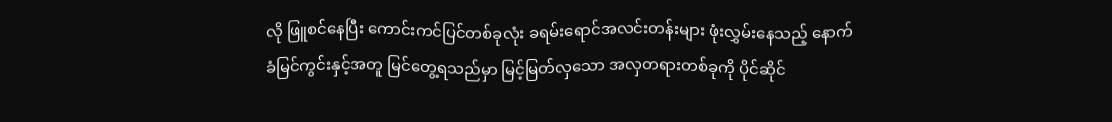လို ဖြူစင်နေပြီး ကောင်းကင်ပြင်တစ်ခုလုံး ခရမ်းရောင်အလင်းတန်းများ ဖုံးလွှမ်းနေသည့် နောက်ခံမြင်ကွင်းနှင့်အတူ မြင်တွေ့ရသည်မှာ မြင့်မြတ်လှသော အလှတရားတစ်ခုကို ပိုင်ဆိုင်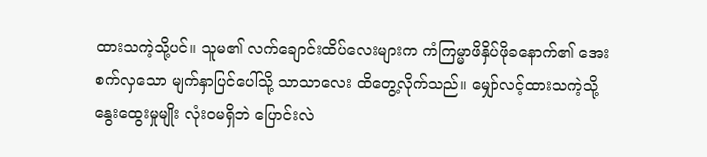ထားသကဲ့သို့ပင်။ သူမ၏ လက်ချောင်းထိပ်လေးများက ကံကြမ္မာဖိနှိပ်ဖိုခနောက်၏ အေးစက်လှသော မျက်နှာပြင်ပေါ်သို့ သာသာလေး ထိတွေ့လိုက်သည်။ မျှော်လင့်ထားသကဲ့သို့ နွေးထွေးမှုမျိုး လုံးဝမရှိဘဲ ပြောင်းလဲ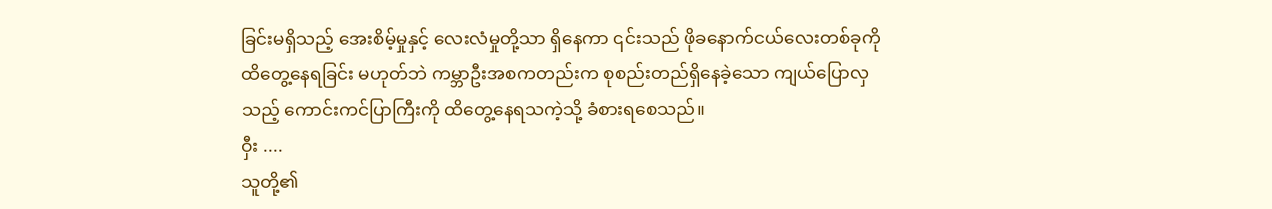ခြင်းမရှိသည့် အေးစိမ့်မှုနှင့် လေးလံမှုတို့သာ ရှိနေကာ ၎င်းသည် ဖိုခနောက်ငယ်လေးတစ်ခုကို ထိတွေ့နေရခြင်း မဟုတ်ဘဲ ကမ္ဘာဦးအစကတည်းက စုစည်းတည်ရှိနေခဲ့သော ကျယ်ပြောလှသည့် ကောင်းကင်ပြာကြီးကို ထိတွေ့နေရသကဲ့သို့ ခံစားရစေသည်။
ဝှီး ....
သူတို့၏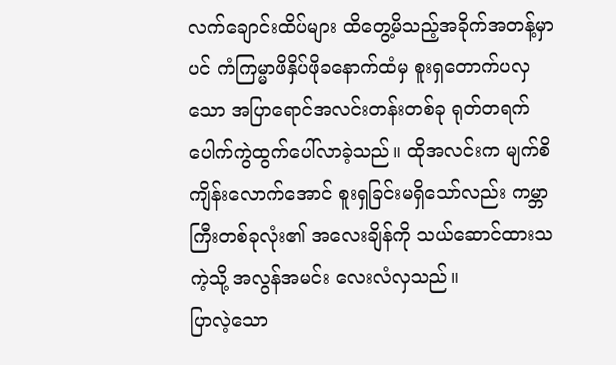လက်ချောင်းထိပ်များ ထိတွေ့မိသည့်အခိုက်အတန့်မှာပင် ကံကြမ္မာဖိနှိပ်ဖိုခနောက်ထံမှ စူးရှတောက်ပလှသော အပြာရောင်အလင်းတန်းတစ်ခု ရုတ်တရက် ပေါက်ကွဲထွက်ပေါ်လာခဲ့သည်။ ထိုအလင်းက မျက်စိကျိန်းလောက်အောင် စူးရှခြင်းမရှိသော်လည်း ကမ္ဘာကြီးတစ်ခုလုံး၏ အလေးချိန်ကို သယ်ဆောင်ထားသကဲ့သို့ အလွန်အမင်း လေးလံလှသည်။
ပြာလဲ့သော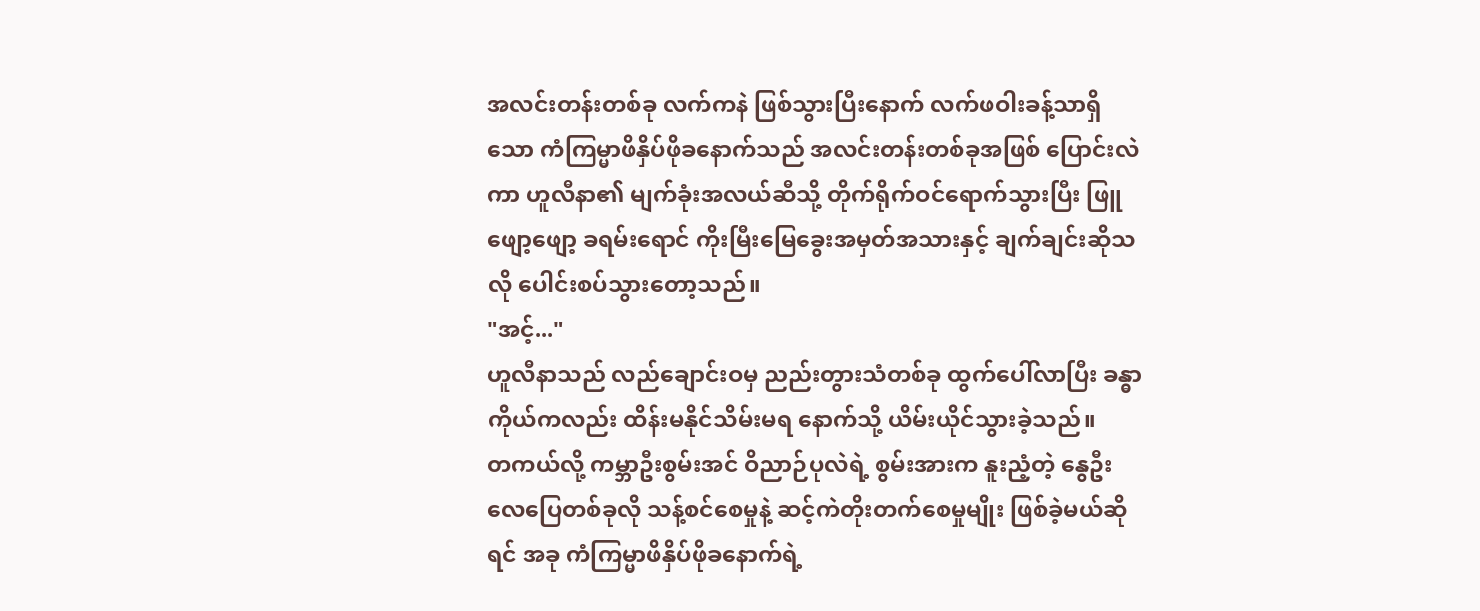အလင်းတန်းတစ်ခု လက်ကနဲ ဖြစ်သွားပြီးနောက် လက်ဖဝါးခန့်သာရှိသော ကံကြမ္မာဖိနှိပ်ဖိုခနောက်သည် အလင်းတန်းတစ်ခုအဖြစ် ပြောင်းလဲကာ ဟူလီနာ၏ မျက်ခုံးအလယ်ဆီသို့ တိုက်ရိုက်ဝင်ရောက်သွားပြီး ဖြူဖျော့ဖျော့ ခရမ်းရောင် ကိုးမြီးမြေခွေးအမှတ်အသားနှင့် ချက်ချင်းဆိုသလို ပေါင်းစပ်သွားတော့သည်။
"အင့်..."
ဟူလီနာသည် လည်ချောင်းဝမှ ညည်းတွားသံတစ်ခု ထွက်ပေါ်လာပြီး ခန္ဓာကိုယ်ကလည်း ထိန်းမနိုင်သိမ်းမရ နောက်သို့ ယိမ်းယိုင်သွားခဲ့သည်။
တကယ်လို့ ကမ္ဘာဦးစွမ်းအင် ဝိညာဉ်ပုလဲရဲ့ စွမ်းအားက နူးညံ့တဲ့ နွေဦးလေပြေတစ်ခုလို သန့်စင်စေမှုနဲ့ ဆင့်ကဲတိုးတက်စေမှုမျိုး ဖြစ်ခဲ့မယ်ဆိုရင် အခု ကံကြမ္မာဖိနှိပ်ဖိုခနောက်ရဲ့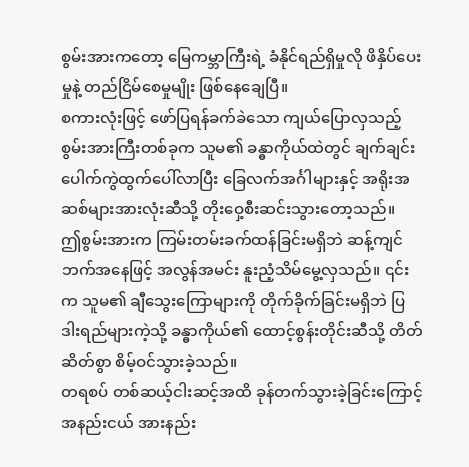စွမ်းအားကတော့ မြေကမ္ဘာကြီးရဲ့ ခံနိုင်ရည်ရှိမှုလို ဖိနှိပ်ပေးမှုနဲ့ တည်ငြိမ်စေမှုမျိုး ဖြစ်နေချေပြီ။
စကားလုံးဖြင့် ဖော်ပြရန်ခက်ခဲသော ကျယ်ပြောလှသည့် စွမ်းအားကြီးတစ်ခုက သူမ၏ ခန္ဓာကိုယ်ထဲတွင် ချက်ချင်း ပေါက်ကွဲထွက်ပေါ်လာပြီး ခြေလက်အင်္ဂါများနှင့် အရိုးအဆစ်များအားလုံးဆီသို့ တိုးဝှေ့စီးဆင်းသွားတော့သည်။
ဤစွမ်းအားက ကြမ်းတမ်းခက်ထန်ခြင်းမရှိဘဲ ဆန့်ကျင်ဘက်အနေဖြင့် အလွန်အမင်း နူးညံ့သိမ်မွေ့လှသည်။ ၎င်းက သူမ၏ ချီသွေးကြောများကို တိုက်ခိုက်ခြင်းမရှိဘဲ ပြဒါးရည်များကဲ့သို့ ခန္ဓာကိုယ်၏ ထောင့်စွန်းတိုင်းဆီသို့ တိတ်ဆိတ်စွာ စိမ့်ဝင်သွားခဲ့သည်။
တရစပ် တစ်ဆယ့်ငါးဆင့်အထိ ခုန်တက်သွားခဲ့ခြင်းကြောင့် အနည်းငယ် အားနည်း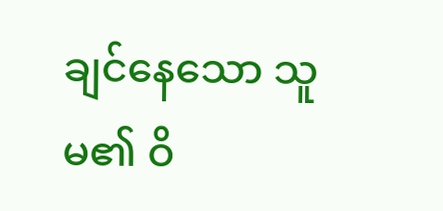ချင်နေသော သူမ၏ ဝိ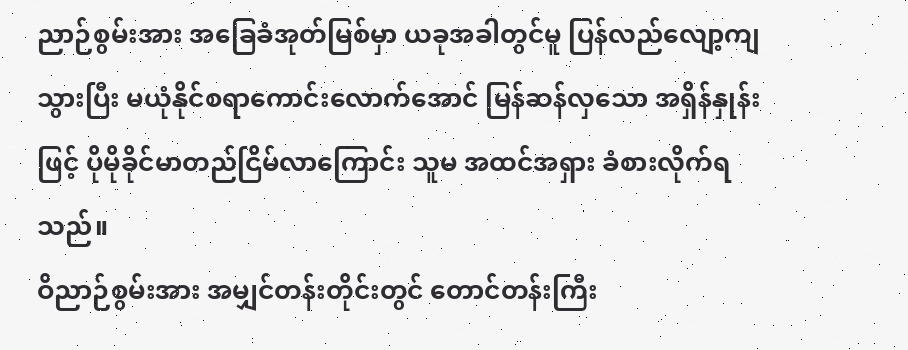ညာဉ်စွမ်းအား အခြေခံအုတ်မြစ်မှာ ယခုအခါတွင်မူ ပြန်လည်လျော့ကျသွားပြီး မယုံနိုင်စရာကောင်းလောက်အောင် မြန်ဆန်လှသော အရှိန်နှုန်းဖြင့် ပိုမိုခိုင်မာတည်ငြိမ်လာကြောင်း သူမ အထင်အရှား ခံစားလိုက်ရသည်။
ဝိညာဉ်စွမ်းအား အမျှင်တန်းတိုင်းတွင် တောင်တန်းကြီး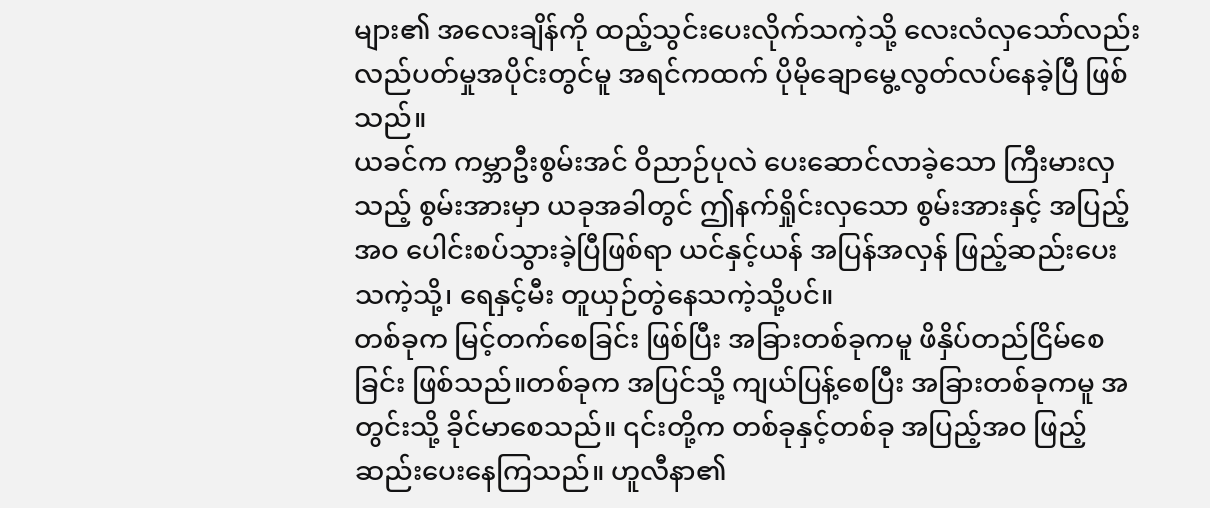များ၏ အလေးချိန်ကို ထည့်သွင်းပေးလိုက်သကဲ့သို့ လေးလံလှသော်လည်း လည်ပတ်မှုအပိုင်းတွင်မူ အရင်ကထက် ပိုမိုချောမွေ့လွတ်လပ်နေခဲ့ပြီ ဖြစ်သည်။
ယခင်က ကမ္ဘာဦးစွမ်းအင် ဝိညာဉ်ပုလဲ ပေးဆောင်လာခဲ့သော ကြီးမားလှသည့် စွမ်းအားမှာ ယခုအခါတွင် ဤနက်ရှိုင်းလှသော စွမ်းအားနှင့် အပြည့်အဝ ပေါင်းစပ်သွားခဲ့ပြီဖြစ်ရာ ယင်နှင့်ယန် အပြန်အလှန် ဖြည့်ဆည်းပေးသကဲ့သို့၊ ရေနှင့်မီး တူယှဉ်တွဲနေသကဲ့သို့ပင်။
တစ်ခုက မြင့်တက်စေခြင်း ဖြစ်ပြီး အခြားတစ်ခုကမူ ဖိနှိပ်တည်ငြိမ်စေခြင်း ဖြစ်သည်။တစ်ခုက အပြင်သို့ ကျယ်ပြန့်စေပြီး အခြားတစ်ခုကမူ အတွင်းသို့ ခိုင်မာစေသည်။ ၎င်းတို့က တစ်ခုနှင့်တစ်ခု အပြည့်အဝ ဖြည့်ဆည်းပေးနေကြသည်။ ဟူလီနာ၏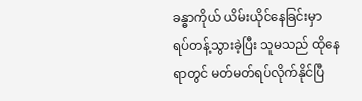ခန္ဓာကိုယ် ယိမ်းယိုင်နေခြင်းမှာ ရပ်တန့်သွားခဲ့ပြီး သူမသည် ထိုနေရာတွင် မတ်မတ်ရပ်လိုက်နိုင်ပြီ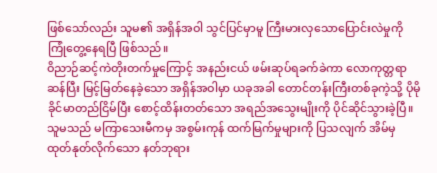ဖြစ်သော်လည်း သူမ၏ အရှိန်အဝါ သွင်ပြင်မှာမူ ကြီးမားလှသောပြောင်းလဲမှုကို ကြုံတွေ့နေရပြီ ဖြစ်သည်။
ဝိညာဉ်ဆင့်ကဲတိုးတက်မှုကြောင့် အနည်းငယ် ဖမ်းဆုပ်ရခက်ခဲကာ လောကုတ္တရာဆန်ပြီး မြင့်မြတ်နေခဲ့သော အရှိန်အဝါမှာ ယခုအခါ တောင်တန်းကြီးတစ်ခုကဲ့သို့ ပိုမိုခိုင်မာတည်ငြိမ်ပြီး စောင့်ထိန်းတတ်သော အရည်အသွေးမျိုးကို ပိုင်ဆိုင်သွားခဲ့ပြီ။ သူမသည် မကြာသေးမီကမှ အစွမ်းကုန် ထက်မြက်မှုများကို ပြသလျက် အိမ်မှ ထုတ်နုတ်လိုက်သော နတ်ဘုရား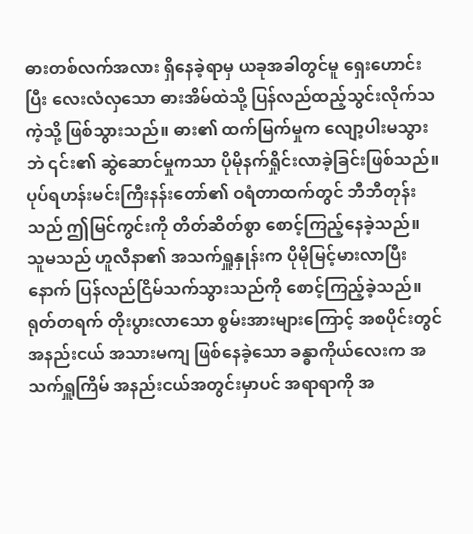ဓားတစ်လက်အလား ရှိနေခဲ့ရာမှ ယခုအခါတွင်မူ ရှေးဟောင်းပြီး လေးလံလှသော ဓားအိမ်ထဲသို့ ပြန်လည်ထည့်သွင်းလိုက်သကဲ့သို့ ဖြစ်သွားသည်။ ဓား၏ ထက်မြက်မှုက လျော့ပါးမသွားဘဲ ၎င်း၏ ဆွဲဆောင်မှုကသာ ပိုမိုနက်ရှိုင်းလာခဲ့ခြင်းဖြစ်သည်။
ပုပ်ရဟန်းမင်းကြီးနန်းတော်၏ ဝရံတာထက်တွင် ဘီဘီတုန်းသည် ဤမြင်ကွင်းကို တိတ်ဆိတ်စွာ စောင့်ကြည့်နေခဲ့သည်။ သူမသည် ဟူလီနာ၏ အသက်ရှူနှုန်းက ပိုမိုမြင့်မားလာပြီးနောက် ပြန်လည်ငြိမ်သက်သွားသည်ကို စောင့်ကြည့်ခဲ့သည်။ ရုတ်တရက် တိုးပွားလာသော စွမ်းအားများကြောင့် အစပိုင်းတွင် အနည်းငယ် အသားမကျ ဖြစ်နေခဲ့သော ခန္ဓာကိုယ်လေးက အသက်ရှူကြိမ် အနည်းငယ်အတွင်းမှာပင် အရာရာကို အ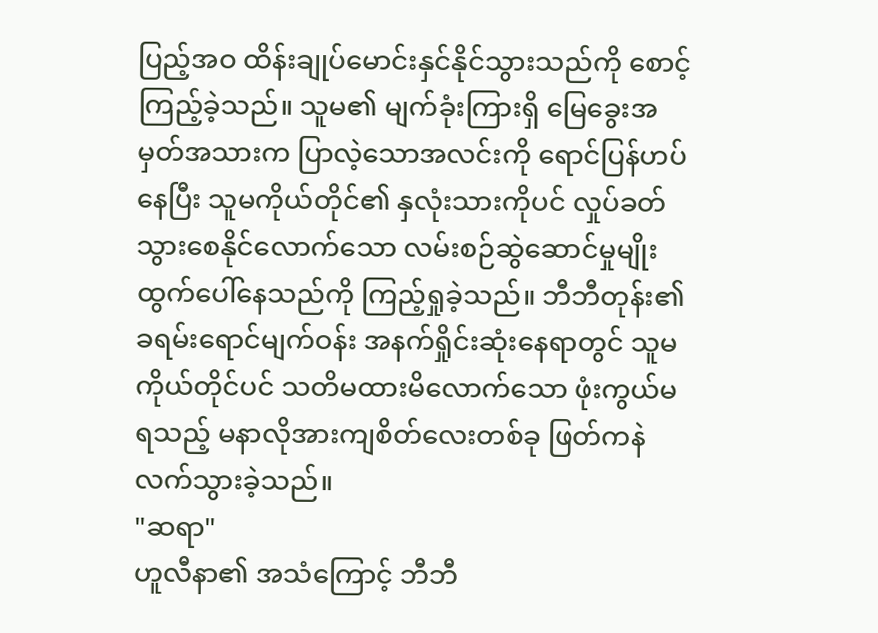ပြည့်အဝ ထိန်းချုပ်မောင်းနှင်နိုင်သွားသည်ကို စောင့်ကြည့်ခဲ့သည်။ သူမ၏ မျက်ခုံးကြားရှိ မြေခွေးအမှတ်အသားက ပြာလဲ့သောအလင်းကို ရောင်ပြန်ဟပ်နေပြီး သူမကိုယ်တိုင်၏ နှလုံးသားကိုပင် လှုပ်ခတ်သွားစေနိုင်လောက်သော လမ်းစဉ်ဆွဲဆောင်မှုမျိုး ထွက်ပေါ်နေသည်ကို ကြည့်ရှုခဲ့သည်။ ဘီဘီတုန်း၏ ခရမ်းရောင်မျက်ဝန်း အနက်ရှိုင်းဆုံးနေရာတွင် သူမကိုယ်တိုင်ပင် သတိမထားမိလောက်သော ဖုံးကွယ်မရသည့် မနာလိုအားကျစိတ်လေးတစ်ခု ဖြတ်ကနဲ လက်သွားခဲ့သည်။
"ဆရာ"
ဟူလီနာ၏ အသံကြောင့် ဘီဘီ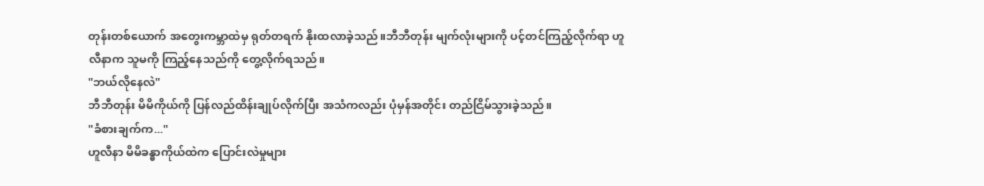တုန်းတစ်ယောက် အတွေးကမ္ဘာထဲမှ ရုတ်တရက် နိုးထလာခဲ့သည်။ဘီဘီတုန်း မျက်လုံးများကို ပင့်တင်ကြည့်လိုက်ရာ ဟူလီနာက သူမကို ကြည့်နေသည်ကို တွေ့လိုက်ရသည်။
"ဘယ်လိုနေလဲ"
ဘီဘီတုန်း မိမိကိုယ်ကို ပြန်လည်ထိန်းချုပ်လိုက်ပြီး အသံကလည်း ပုံမှန်အတိုင်း တည်ငြိမ်သွားခဲ့သည်။
"ခံစားချက်က..."
ဟူလီနာ မိမိခန္ဓာကိုယ်ထဲက ပြောင်းလဲမှုများ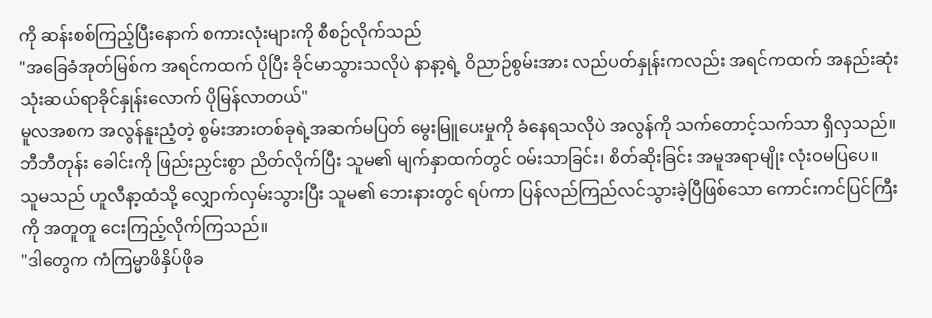ကို ဆန်းစစ်ကြည့်ပြီးနောက် စကားလုံးများကို စီစဉ်လိုက်သည်
"အခြေခံအုတ်မြစ်က အရင်ကထက် ပိုပြီး ခိုင်မာသွားသလိုပဲ နာနာ့ရဲ့ ဝိညာဉ်စွမ်းအား လည်ပတ်နှုန်းကလည်း အရင်ကထက် အနည်းဆုံး သုံးဆယ်ရာခိုင်နှုန်းလောက် ပိုမြန်လာတယ်"
မူလအစက အလွန်နူးညံ့တဲ့ စွမ်းအားတစ်ခုရဲ့အဆက်မပြတ် မွေးမြူပေးမှုကို ခံနေရသလိုပဲ အလွန်ကို သက်တောင့်သက်သာ ရှိလှသည်။ ဘီဘီတုန်း ခေါင်းကို ဖြည်းညှင်းစွာ ညိတ်လိုက်ပြီး သူမ၏ မျက်နှာထက်တွင် ဝမ်းသာခြင်း၊ စိတ်ဆိုးခြင်း အမူအရာမျိုး လုံးဝမပြပေ။
သူမသည် ဟူလီနာ့ထံသို့ လျှောက်လှမ်းသွားပြီး သူမ၏ ဘေးနားတွင် ရပ်ကာ ပြန်လည်ကြည်လင်သွားခဲ့ပြီဖြစ်သော ကောင်းကင်ပြင်ကြီးကို အတူတူ ငေးကြည့်လိုက်ကြသည်။
"ဒါတွေက ကံကြမ္မာဖိနှိပ်ဖိုခ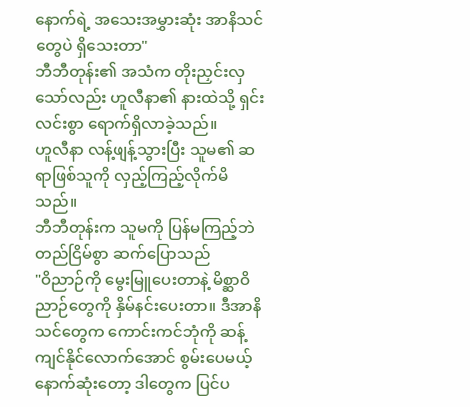နောက်ရဲ့ အသေးအမွှားဆုံး အာနိသင်တွေပဲ ရှိသေးတာ"
ဘီဘီတုန်း၏ အသံက တိုးညှင်းလှသော်လည်း ဟူလီနာ၏ နားထဲသို့ ရှင်းလင်းစွာ ရောက်ရှိလာခဲ့သည်။
ဟူလီနာ လန့်ဖျန့်သွားပြီး သူမ၏ ဆရာဖြစ်သူကို လှည့်ကြည့်လိုက်မိသည်။
ဘီဘီတုန်းက သူမကို ပြန်မကြည့်ဘဲ တည်ငြိမ်စွာ ဆက်ပြောသည်
"ဝိညာဉ်ကို မွေးမြူပေးတာနဲ့ မိစ္ဆာဝိညာဉ်တွေကို နှိမ်နင်းပေးတာ။ ဒီအာနိသင်တွေက ကောင်းကင်ဘုံကို ဆန့်ကျင်နိုင်လောက်အောင် စွမ်းပေမယ့် နောက်ဆုံးတော့ ဒါတွေက ပြင်ပ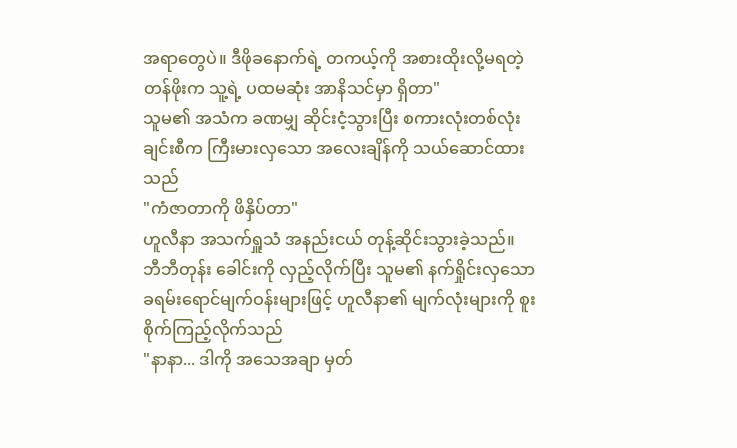အရာတွေပဲ။ ဒီဖိုခနောက်ရဲ့ တကယ့်ကို အစားထိုးလို့မရတဲ့ တန်ဖိုးက သူ့ရဲ့ ပထမဆုံး အာနိသင်မှာ ရှိတာ"
သူမ၏ အသံက ခဏမျှ ဆိုင်းငံ့သွားပြီး စကားလုံးတစ်လုံးချင်းစီက ကြီးမားလှသော အလေးချိန်ကို သယ်ဆောင်ထားသည်
"ကံဇာတာကို ဖိနှိပ်တာ"
ဟူလီနာ အသက်ရှူသံ အနည်းငယ် တုန့်ဆိုင်းသွားခဲ့သည်။
ဘီဘီတုန်း ခေါင်းကို လှည့်လိုက်ပြီး သူမ၏ နက်ရှိုင်းလှသော ခရမ်းရောင်မျက်ဝန်းများဖြင့် ဟူလီနာ၏ မျက်လုံးများကို စူးစိုက်ကြည့်လိုက်သည်
"နာနာ... ဒါကို အသေအချာ မှတ်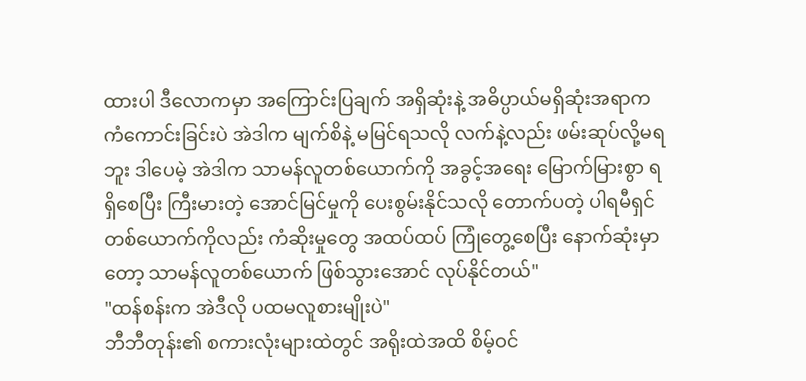ထားပါ ဒီလောကမှာ အကြောင်းပြချက် အရှိဆုံးနဲ့ အဓိပ္ပာယ်မရှိဆုံးအရာက ကံကောင်းခြင်းပဲ အဲဒါက မျက်စိနဲ့ မမြင်ရသလို လက်နဲ့လည်း ဖမ်းဆုပ်လို့မရဘူး ဒါပေမဲ့ အဲဒါက သာမန်လူတစ်ယောက်ကို အခွင့်အရေး မြောက်မြားစွာ ရရှိစေပြီး ကြီးမားတဲ့ အောင်မြင်မှုကို ပေးစွမ်းနိုင်သလို တောက်ပတဲ့ ပါရမီရှင်တစ်ယောက်ကိုလည်း ကံဆိုးမှုတွေ အထပ်ထပ် ကြုံတွေ့စေပြီး နောက်ဆုံးမှာတော့ သာမန်လူတစ်ယောက် ဖြစ်သွားအောင် လုပ်နိုင်တယ်"
"ထန်စန်းက အဲဒီလို ပထမလူစားမျိုးပဲ"
ဘီဘီတုန်း၏ စကားလုံးများထဲတွင် အရိုးထဲအထိ စိမ့်ဝင်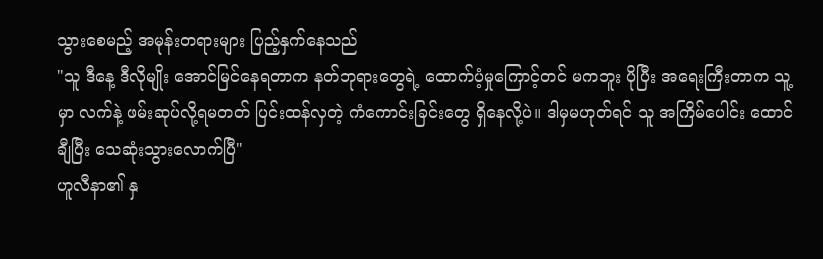သွားစေမည့် အမုန်းတရားများ ပြည့်နှက်နေသည်
"သူ ဒီနေ့ ဒီလိုမျိုး အောင်မြင်နေရတာက နတ်ဘုရားတွေရဲ့ ထောက်ပံ့မှုကြောင့်တင် မကဘူး ပိုပြီး အရေးကြီးတာက သူ့မှာ လက်နဲ့ ဖမ်းဆုပ်လို့ရမတတ် ပြင်းထန်လှတဲ့ ကံကောင်းခြင်းတွေ ရှိနေလို့ပဲ။ ဒါမှမဟုတ်ရင် သူ အကြိမ်ပေါင်း ထောင်ချီပြီး သေဆုံးသွားလောက်ပြီ"
ဟူလီနာ၏ နှ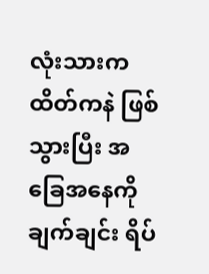လုံးသားက ထိတ်ကနဲ ဖြစ်သွားပြီး အခြေအနေကို ချက်ချင်း ရိပ်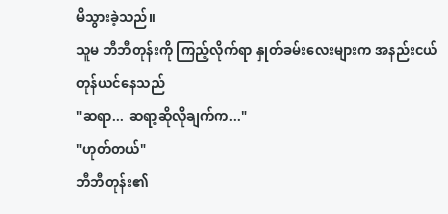မိသွားခဲ့သည်။
သူမ ဘီဘီတုန်းကို ကြည့်လိုက်ရာ နှုတ်ခမ်းလေးများက အနည်းငယ် တုန်ယင်နေသည်
"ဆရာ... ဆရာ့ဆိုလိုချက်က..."
"ဟုတ်တယ်"
ဘီဘီတုန်း၏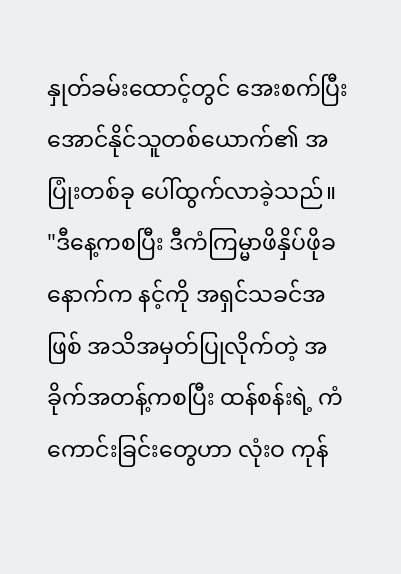နှုတ်ခမ်းထောင့်တွင် အေးစက်ပြီး အောင်နိုင်သူတစ်ယောက်၏ အပြုံးတစ်ခု ပေါ်ထွက်လာခဲ့သည်။
"ဒီနေ့ကစပြီး ဒီကံကြမ္မာဖိနှိပ်ဖိုခနောက်က နင့်ကို အရှင်သခင်အဖြစ် အသိအမှတ်ပြုလိုက်တဲ့ အခိုက်အတန့်ကစပြီး ထန်စန်းရဲ့ ကံကောင်းခြင်းတွေဟာ လုံးဝ ကုန်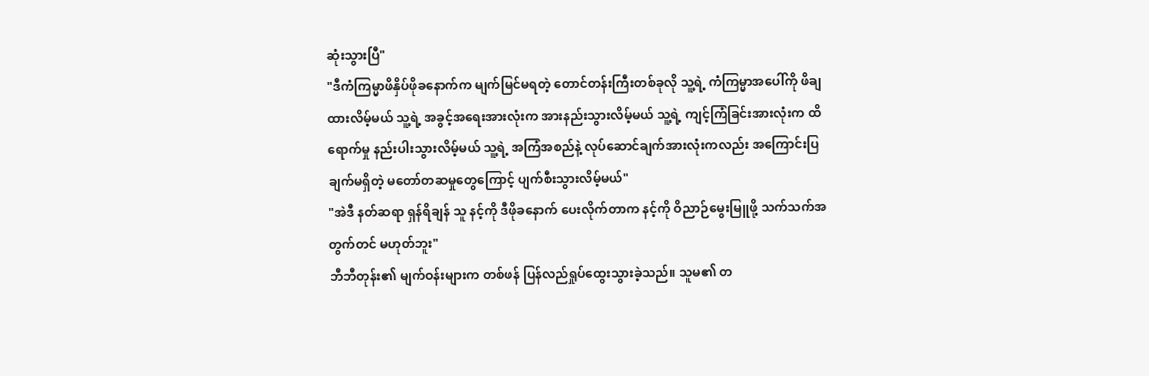ဆုံးသွားပြီ"
"ဒီကံကြမ္မာဖိနှိပ်ဖိုခနောက်က မျက်မြင်မရတဲ့ တောင်တန်းကြီးတစ်ခုလို သူ့ရဲ့ ကံကြမ္မာအပေါ်ကို ဖိချထားလိမ့်မယ် သူ့ရဲ့ အခွင့်အရေးအားလုံးက အားနည်းသွားလိမ့်မယ် သူ့ရဲ့ ကျင့်ကြံခြင်းအားလုံးက ထိရောက်မှု နည်းပါးသွားလိမ့်မယ် သူ့ရဲ့ အကြံအစည်နဲ့ လုပ်ဆောင်ချက်အားလုံးကလည်း အကြောင်းပြချက်မရှိတဲ့ မတော်တဆမှုတွေကြောင့် ပျက်စီးသွားလိမ့်မယ်"
"အဲဒီ နတ်ဆရာ ရှန်ရိချန် သူ နင့်ကို ဒီဖိုခနောက် ပေးလိုက်တာက နင့်ကို ဝိညာဉ်မွေးမြူဖို့ သက်သက်အတွက်တင် မဟုတ်ဘူး"
ဘီဘီတုန်း၏ မျက်ဝန်းများက တစ်ဖန် ပြန်လည်ရှုပ်ထွေးသွားခဲ့သည်။ သူမ၏ တ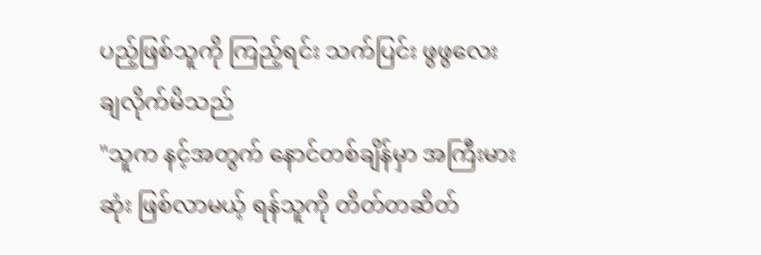ပည့်ဖြစ်သူကို ကြည့်ရင်း သက်ပြင်း ဖွဖွလေး ချလိုက်မိသည်
"သူက နင့်အတွက် နောင်တစ်ချိန်မှာ အကြီးမားဆုံး ဖြစ်လာမယ့် ရန်သူကို တိတ်တဆိတ်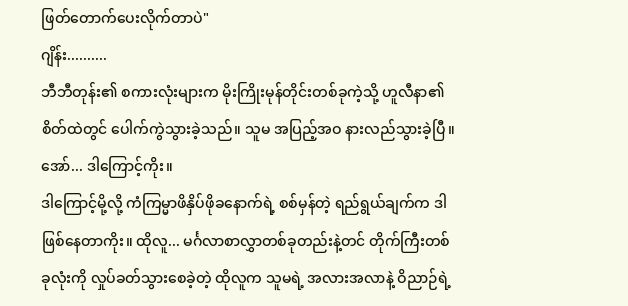ဖြတ်တောက်ပေးလိုက်တာပဲ"
ဂျိန်း..........
ဘီဘီတုန်း၏ စကားလုံးများက မိုးကြိုးမုန်တိုင်းတစ်ခုကဲ့သို့ ဟူလီနာ၏ စိတ်ထဲတွင် ပေါက်ကွဲသွားခဲ့သည်။ သူမ အပြည့်အဝ နားလည်သွားခဲ့ပြီ။ အော်... ဒါကြောင့်ကိုး။
ဒါကြောင့်မို့လို့ ကံကြမ္မာဖိနှိပ်ဖိုခနောက်ရဲ့ စစ်မှန်တဲ့ ရည်ရွယ်ချက်က ဒါ ဖြစ်နေတာကိုး။ ထိုလူ... မင်္ဂလာစာလွှာတစ်ခုတည်းနဲ့တင် တိုက်ကြီးတစ်ခုလုံးကို လှုပ်ခတ်သွားစေခဲ့တဲ့ ထိုလူက သူမရဲ့ အလားအလာနဲ့ ဝိညာဉ်ရဲ့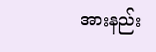အားနည်း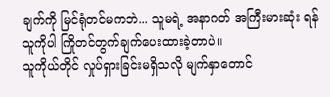ချက်ကို မြင်ရုံတင်မကဘဲ... သူမရဲ့ အနာဂတ် အကြီးမားဆုံး ရန်သူကိုပါ ကြိုတင်တွက်ချက်ပေးထားခဲ့တာပဲ။
သူကိုယ်တိုင် လှုပ်ရှားခြင်းမရှိသလို မျက်နှာတောင်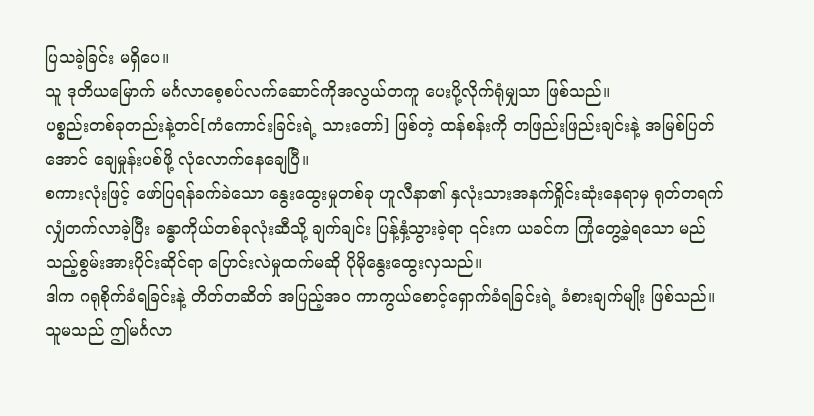ပြသခဲ့ခြင်း မရှိပေ။
သူ ဒုတိယမြောက် မင်္ဂလာစေ့စပ်လက်ဆောင်ကိုအလွယ်တကူ ပေးပို့လိုက်ရုံမျှသာ ဖြစ်သည်။
ပစ္စည်းတစ်ခုတည်းနဲ့တင်[ကံကောင်းခြင်းရဲ့ သားတော်] ဖြစ်တဲ့ ထန်စန်းကို တဖြည်းဖြည်းချင်းနဲ့ အမြစ်ပြတ်အောင် ချေမှုန်းပစ်ဖို့ လုံလောက်နေချေပြီ။
စကားလုံးဖြင့် ဖော်ပြရန်ခက်ခဲသော နွေးထွေးမှုတစ်ခု ဟူလီနာ၏ နှလုံးသားအနက်ရှိုင်းဆုံးနေရာမှ ရုတ်တရက် လျှံတက်လာခဲ့ပြီး ခန္ဓာကိုယ်တစ်ခုလုံးဆီသို့ ချက်ချင်း ပြန့်နှံ့သွားခဲ့ရာ ၎င်းက ယခင်က ကြုံတွေ့ခဲ့ရသော မည်သည့်စွမ်းအားပိုင်းဆိုင်ရာ ပြောင်းလဲမှုထက်မဆို ပိုမိုနွေးထွေးလှသည်။
ဒါက ဂရုစိုက်ခံရခြင်းနဲ့ တိတ်တဆိတ် အပြည့်အဝ ကာကွယ်စောင့်ရှောက်ခံရခြင်းရဲ့ ခံစားချက်မျိုး ဖြစ်သည်။
သူမသည် ဤမင်္ဂလာ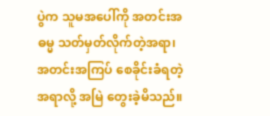ပွဲက သူမအပေါ်ကို အတင်းအဓမ္မ သတ်မှတ်လိုက်တဲ့အရာ၊ အတင်းအကြပ် စေခိုင်းခံရတဲ့အရာလို့ အမြဲ တွေးခဲ့မိသည်။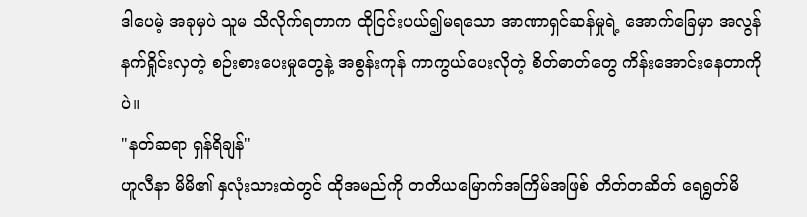ဒါပေမဲ့ အခုမှပဲ သူမ သိလိုက်ရတာက ထိုငြင်းပယ်၍မရသော အာဏာရှင်ဆန်မှုရဲ့ အောက်ခြေမှာ အလွန်နက်ရှိုင်းလှတဲ့ စဉ်းစားပေးမှုတွေနဲ့ အစွန်းကုန် ကာကွယ်ပေးလိုတဲ့ စိတ်ဓာတ်တွေ ကိန်းအောင်းနေတာကိုပဲ။
"နတ်ဆရာ ရှန်ရိချန်"
ဟူလီနာ မိမိ၏ နှလုံးသားထဲတွင် ထိုအမည်ကို တတိယမြောက်အကြိမ်အဖြစ် တိတ်တဆိတ် ရေရွတ်မိ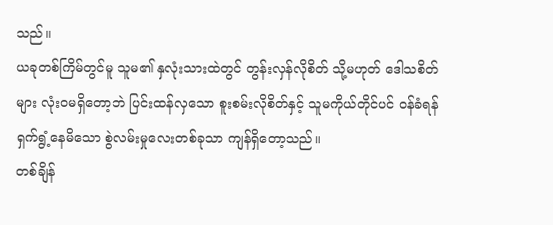သည်။
ယခုတစ်ကြိမ်တွင်မူ သူမ၏ နှလုံးသားထဲတွင် တွန်းလှန်လိုစိတ် သို့မဟုတ် ဒေါသစိတ်များ လုံးဝမရှိတော့ဘဲ ပြင်းထန်လှသော စူးစမ်းလိုစိတ်နှင့် သူမကိုယ်တိုင်ပင် ဝန်ခံရန် ရှက်ရွံ့နေမိသော စွဲလမ်းမှုလေးတစ်ခုသာ ကျန်ရှိတော့သည်။
တစ်ချိန်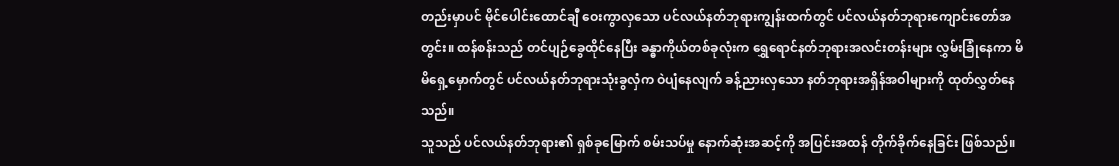တည်းမှာပင် မိုင်ပေါင်းထောင်ချီ ဝေးကွာလှသော ပင်လယ်နတ်ဘုရားကျွန်းထက်တွင် ပင်လယ်နတ်ဘုရားကျောင်းတော်အတွင်း။ ထန်စန်းသည် တင်ပျဉ်ခွေထိုင်နေပြီး ခန္ဓာကိုယ်တစ်ခုလုံးက ရွှေရောင်နတ်ဘုရားအလင်းတန်းများ လွှမ်းခြုံနေကာ မိမိရှေ့မှောက်တွင် ပင်လယ်နတ်ဘုရားသုံးခွလှံက ဝဲပျံနေလျက် ခန့်ညားလှသော နတ်ဘုရားအရှိန်အဝါများကို ထုတ်လွှတ်နေသည်။
သူသည် ပင်လယ်နတ်ဘုရား၏ ရှစ်ခုမြောက် စမ်းသပ်မှု နောက်ဆုံးအဆင့်ကို အပြင်းအထန် တိုက်ခိုက်နေခြင်း ဖြစ်သည်။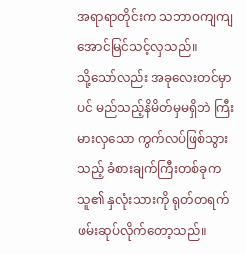အရာရာတိုင်းက သဘာဝကျကျ အောင်မြင်သင့်လှသည်။
သို့သော်လည်း အခုလေးတင်မှာပင် မည်သည့်နိမိတ်မှမရှိဘဲ ကြီးမားလှသော ကွက်လပ်ဖြစ်သွားသည့် ခံစားချက်ကြီးတစ်ခုက သူ၏ နှလုံးသားကို ရုတ်တရက် ဖမ်းဆုပ်လိုက်တော့သည်။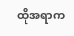ထိုအရာက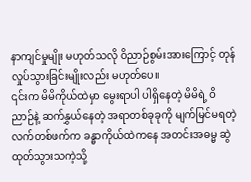နာကျင်မှုမျိုး မဟုတ်သလို ဝိညာဉ်စွမ်းအားကြောင့် တုန်လှုပ်သွားခြင်းမျိုးလည်း မဟုတ်ပေ။
၎င်းက မိမိကိုယ်ထဲမှာ မွေးရာပါ ပါရှိနေတဲ့ မိမိရဲ့ ဝိညာဉ်နဲ့ ဆက်နွှယ်နေတဲ့ အရာတစ်ခုခုကို မျက်မြင်မရတဲ့ လက်တစ်ဖက်က ခန္ဓာကိုယ်ထဲကနေ အတင်းအဓမ္မ ဆွဲထုတ်သွားသကဲ့သို့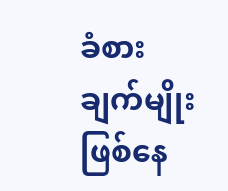ခံစားချက်မျိုး ဖြစ်နေ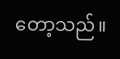တော့သည်။